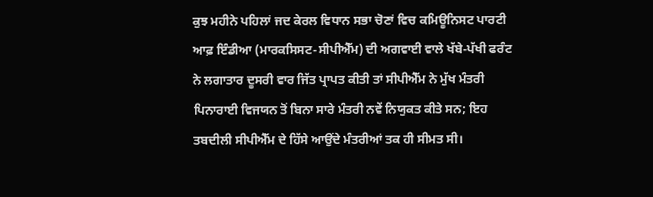ਕੁਝ ਮਹੀਨੇ ਪਹਿਲਾਂ ਜਦ ਕੇਰਲ ਵਿਧਾਨ ਸਭਾ ਚੋਣਾਂ ਵਿਚ ਕਮਿਊਨਿਸਟ ਪਾਰਟੀ ਆਫ਼ ਇੰਡੀਆ (ਮਾਰਕਸਿਸਟ-ਸੀਪੀਐੱਮ) ਦੀ ਅਗਵਾਈ ਵਾਲੇ ਖੱਬੇ-ਪੱਖੀ ਫਰੰਟ ਨੇ ਲਗਾਤਾਰ ਦੂਸਰੀ ਵਾਰ ਜਿੱਤ ਪ੍ਰਾਪਤ ਕੀਤੀ ਤਾਂ ਸੀਪੀਐੱਮ ਨੇ ਮੁੱਖ ਮੰਤਰੀ ਪਿਨਾਰਾਈ ਵਿਜਯਨ ਤੋਂ ਬਿਨਾ ਸਾਰੇ ਮੰਤਰੀ ਨਵੇਂ ਨਿਯੁਕਤ ਕੀਤੇ ਸਨ; ਇਹ ਤਬਦੀਲੀ ਸੀਪੀਐੱਮ ਦੇ ਹਿੱਸੇ ਆਉਂਦੇ ਮੰਤਰੀਆਂ ਤਕ ਹੀ ਸੀਮਤ ਸੀ।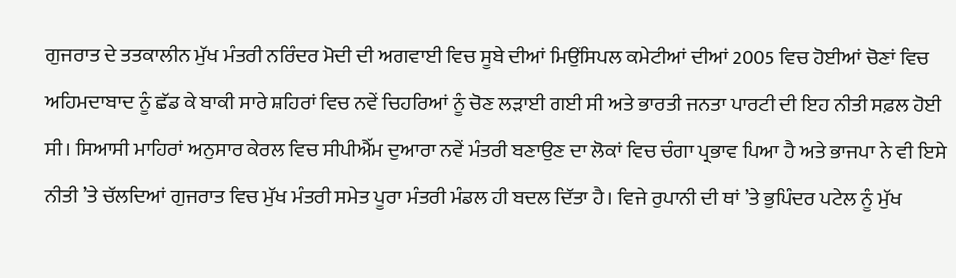ਗੁਜਰਾਤ ਦੇ ਤਤਕਾਲੀਨ ਮੁੱਖ ਮੰਤਰੀ ਨਰਿੰਦਰ ਮੋਦੀ ਦੀ ਅਗਵਾਈ ਵਿਚ ਸੂਬੇ ਦੀਆਂ ਮਿਉਂਸਿਪਲ ਕਮੇਟੀਆਂ ਦੀਆਂ 2005 ਵਿਚ ਹੋਈਆਂ ਚੋਣਾਂ ਵਿਚ ਅਹਿਮਦਾਬਾਦ ਨੂੰ ਛੱਡ ਕੇ ਬਾਕੀ ਸਾਰੇ ਸ਼ਹਿਰਾਂ ਵਿਚ ਨਵੇਂ ਚਿਹਰਿਆਂ ਨੂੰ ਚੋਣ ਲੜਾਈ ਗਈ ਸੀ ਅਤੇ ਭਾਰਤੀ ਜਨਤਾ ਪਾਰਟੀ ਦੀ ਇਹ ਨੀਤੀ ਸਫ਼ਲ ਹੋਈ ਸੀ। ਸਿਆਸੀ ਮਾਹਿਰਾਂ ਅਨੁਸਾਰ ਕੇਰਲ ਵਿਚ ਸੀਪੀਐੱਮ ਦੁਆਰਾ ਨਵੇਂ ਮੰਤਰੀ ਬਣਾਉਣ ਦਾ ਲੋਕਾਂ ਵਿਚ ਚੰਗਾ ਪ੍ਰਭਾਵ ਪਿਆ ਹੈ ਅਤੇ ਭਾਜਪਾ ਨੇ ਵੀ ਇਸੇ ਨੀਤੀ ’ਤੇ ਚੱਲਦਿਆਂ ਗੁਜਰਾਤ ਵਿਚ ਮੁੱਖ ਮੰਤਰੀ ਸਮੇਤ ਪੂਰਾ ਮੰਤਰੀ ਮੰਡਲ ਹੀ ਬਦਲ ਦਿੱਤਾ ਹੈ। ਵਿਜੇ ਰੁਪਾਨੀ ਦੀ ਥਾਂ ’ਤੇ ਭੁਪਿੰਦਰ ਪਟੇਲ ਨੂੰ ਮੁੱਖ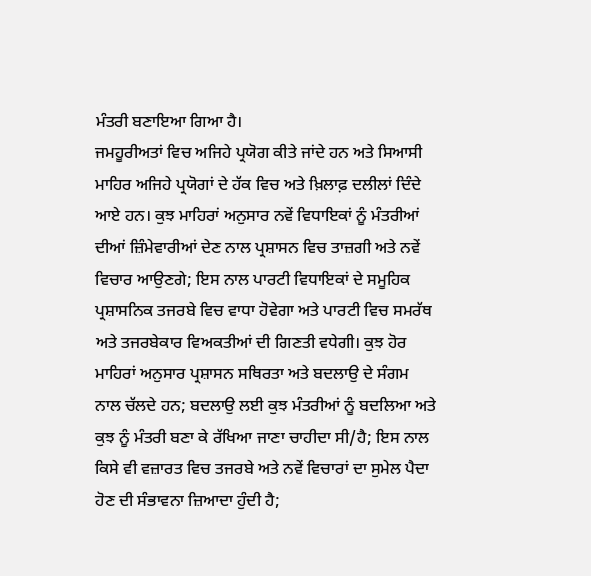ਮੰਤਰੀ ਬਣਾਇਆ ਗਿਆ ਹੈ।
ਜਮਹੂਰੀਅਤਾਂ ਵਿਚ ਅਜਿਹੇ ਪ੍ਰਯੋਗ ਕੀਤੇ ਜਾਂਦੇ ਹਨ ਅਤੇ ਸਿਆਸੀ ਮਾਹਿਰ ਅਜਿਹੇ ਪ੍ਰਯੋਗਾਂ ਦੇ ਹੱਕ ਵਿਚ ਅਤੇ ਖ਼ਿਲਾਫ਼ ਦਲੀਲਾਂ ਦਿੰਦੇ ਆਏ ਹਨ। ਕੁਝ ਮਾਹਿਰਾਂ ਅਨੁਸਾਰ ਨਵੇਂ ਵਿਧਾਇਕਾਂ ਨੂੰ ਮੰਤਰੀਆਂ ਦੀਆਂ ਜ਼ਿੰਮੇਵਾਰੀਆਂ ਦੇਣ ਨਾਲ ਪ੍ਰਸ਼ਾਸਨ ਵਿਚ ਤਾਜ਼ਗੀ ਅਤੇ ਨਵੇਂ ਵਿਚਾਰ ਆਉਣਗੇ; ਇਸ ਨਾਲ ਪਾਰਟੀ ਵਿਧਾਇਕਾਂ ਦੇ ਸਮੂਹਿਕ ਪ੍ਰਸ਼ਾਸਨਿਕ ਤਜਰਬੇ ਵਿਚ ਵਾਧਾ ਹੋਵੇਗਾ ਅਤੇ ਪਾਰਟੀ ਵਿਚ ਸਮਰੱਥ ਅਤੇ ਤਜਰਬੇਕਾਰ ਵਿਅਕਤੀਆਂ ਦੀ ਗਿਣਤੀ ਵਧੇਗੀ। ਕੁਝ ਹੋਰ ਮਾਹਿਰਾਂ ਅਨੁਸਾਰ ਪ੍ਰਸ਼ਾਸਨ ਸਥਿਰਤਾ ਅਤੇ ਬਦਲਾਉ ਦੇ ਸੰਗਮ ਨਾਲ ਚੱਲਦੇ ਹਨ; ਬਦਲਾਉ ਲਈ ਕੁਝ ਮੰਤਰੀਆਂ ਨੂੰ ਬਦਲਿਆ ਅਤੇ ਕੁਝ ਨੂੰ ਮੰਤਰੀ ਬਣਾ ਕੇ ਰੱਖਿਆ ਜਾਣਾ ਚਾਹੀਦਾ ਸੀ/ਹੈ; ਇਸ ਨਾਲ ਕਿਸੇ ਵੀ ਵਜ਼ਾਰਤ ਵਿਚ ਤਜਰਬੇ ਅਤੇ ਨਵੇਂ ਵਿਚਾਰਾਂ ਦਾ ਸੁਮੇਲ ਪੈਦਾ ਹੋਣ ਦੀ ਸੰਭਾਵਨਾ ਜ਼ਿਆਦਾ ਹੁੰਦੀ ਹੈ;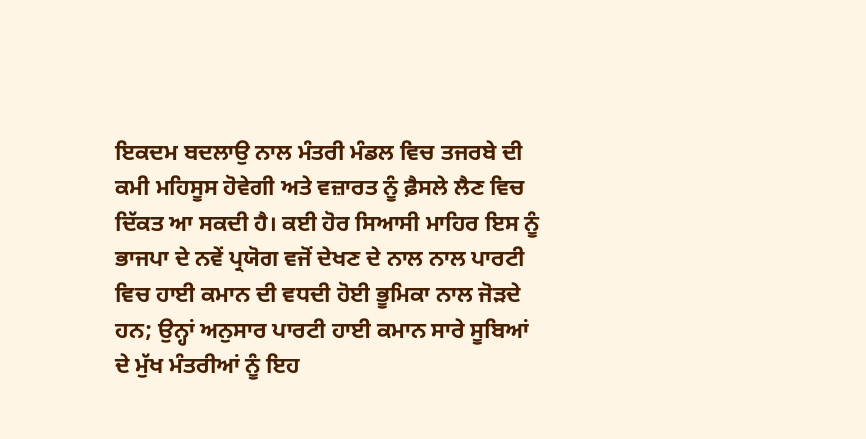ਇਕਦਮ ਬਦਲਾਉ ਨਾਲ ਮੰਤਰੀ ਮੰਡਲ ਵਿਚ ਤਜਰਬੇ ਦੀ ਕਮੀ ਮਹਿਸੂਸ ਹੋਵੇਗੀ ਅਤੇ ਵਜ਼ਾਰਤ ਨੂੰ ਫ਼ੈਸਲੇ ਲੈਣ ਵਿਚ ਦਿੱਕਤ ਆ ਸਕਦੀ ਹੈ। ਕਈ ਹੋਰ ਸਿਆਸੀ ਮਾਹਿਰ ਇਸ ਨੂੰ ਭਾਜਪਾ ਦੇ ਨਵੇਂ ਪ੍ਰਯੋਗ ਵਜੋਂ ਦੇਖਣ ਦੇ ਨਾਲ ਨਾਲ ਪਾਰਟੀ ਵਿਚ ਹਾਈ ਕਮਾਨ ਦੀ ਵਧਦੀ ਹੋਈ ਭੂਮਿਕਾ ਨਾਲ ਜੋੜਦੇ ਹਨ; ਉਨ੍ਹਾਂ ਅਨੁਸਾਰ ਪਾਰਟੀ ਹਾਈ ਕਮਾਨ ਸਾਰੇ ਸੂਬਿਆਂ ਦੇ ਮੁੱਖ ਮੰਤਰੀਆਂ ਨੂੰ ਇਹ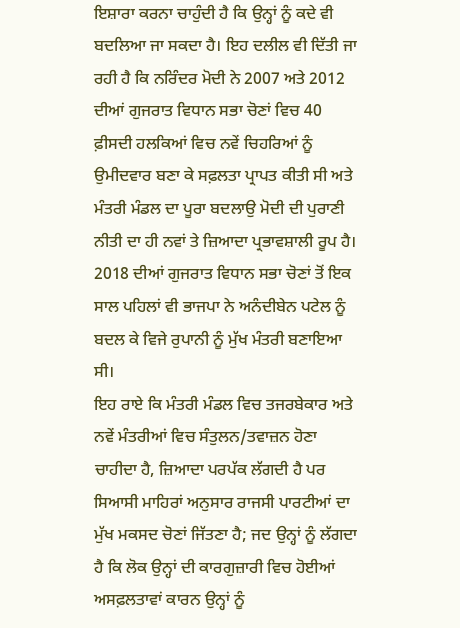ਇਸ਼ਾਰਾ ਕਰਨਾ ਚਾਹੁੰਦੀ ਹੈ ਕਿ ਉਨ੍ਹਾਂ ਨੂੰ ਕਦੇ ਵੀ ਬਦਲਿਆ ਜਾ ਸਕਦਾ ਹੈ। ਇਹ ਦਲੀਲ ਵੀ ਦਿੱਤੀ ਜਾ ਰਹੀ ਹੈ ਕਿ ਨਰਿੰਦਰ ਮੋਦੀ ਨੇ 2007 ਅਤੇ 2012 ਦੀਆਂ ਗੁਜਰਾਤ ਵਿਧਾਨ ਸਭਾ ਚੋਣਾਂ ਵਿਚ 40 ਫ਼ੀਸਦੀ ਹਲਕਿਆਂ ਵਿਚ ਨਵੇਂ ਚਿਹਰਿਆਂ ਨੂੰ ਉਮੀਦਵਾਰ ਬਣਾ ਕੇ ਸਫ਼ਲਤਾ ਪ੍ਰਾਪਤ ਕੀਤੀ ਸੀ ਅਤੇ ਮੰਤਰੀ ਮੰਡਲ ਦਾ ਪੂਰਾ ਬਦਲਾਉ ਮੋਦੀ ਦੀ ਪੁਰਾਣੀ ਨੀਤੀ ਦਾ ਹੀ ਨਵਾਂ ਤੇ ਜ਼ਿਆਦਾ ਪ੍ਰਭਾਵਸ਼ਾਲੀ ਰੂਪ ਹੈ। 2018 ਦੀਆਂ ਗੁਜਰਾਤ ਵਿਧਾਨ ਸਭਾ ਚੋਣਾਂ ਤੋਂ ਇਕ ਸਾਲ ਪਹਿਲਾਂ ਵੀ ਭਾਜਪਾ ਨੇ ਅਨੰਦੀਬੇਨ ਪਟੇਲ ਨੂੰ ਬਦਲ ਕੇ ਵਿਜੇ ਰੁਪਾਨੀ ਨੂੰ ਮੁੱਖ ਮੰਤਰੀ ਬਣਾਇਆ ਸੀ।
ਇਹ ਰਾਏ ਕਿ ਮੰਤਰੀ ਮੰਡਲ ਵਿਚ ਤਜਰਬੇਕਾਰ ਅਤੇ ਨਵੇਂ ਮੰਤਰੀਆਂ ਵਿਚ ਸੰਤੁਲਨ/ਤਵਾਜ਼ਨ ਹੋਣਾ ਚਾਹੀਦਾ ਹੈ, ਜ਼ਿਆਦਾ ਪਰਪੱਕ ਲੱਗਦੀ ਹੈ ਪਰ ਸਿਆਸੀ ਮਾਹਿਰਾਂ ਅਨੁਸਾਰ ਰਾਜਸੀ ਪਾਰਟੀਆਂ ਦਾ ਮੁੱਖ ਮਕਸਦ ਚੋਣਾਂ ਜਿੱਤਣਾ ਹੈ; ਜਦ ਉਨ੍ਹਾਂ ਨੂੰ ਲੱਗਦਾ ਹੈ ਕਿ ਲੋਕ ਉਨ੍ਹਾਂ ਦੀ ਕਾਰਗੁਜ਼ਾਰੀ ਵਿਚ ਹੋਈਆਂ ਅਸਫ਼ਲਤਾਵਾਂ ਕਾਰਨ ਉਨ੍ਹਾਂ ਨੂੰ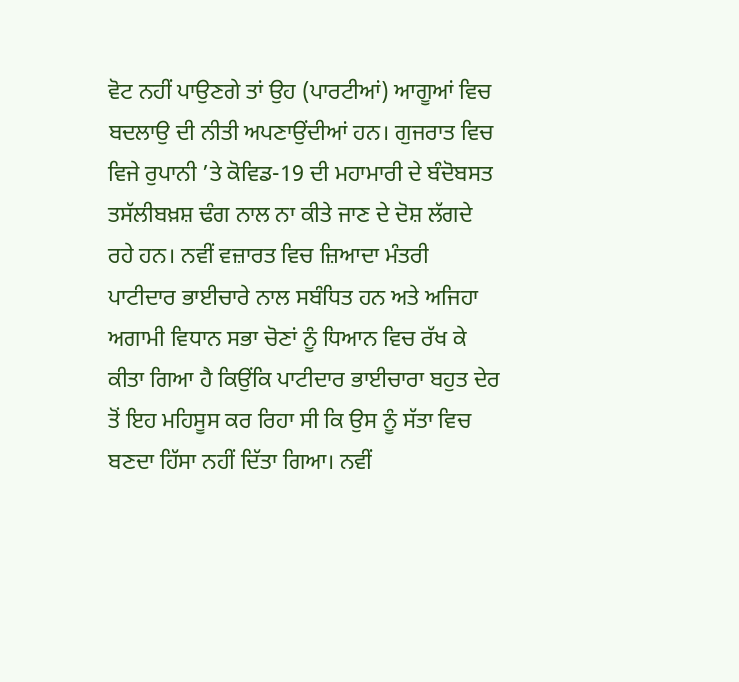ਵੋਟ ਨਹੀਂ ਪਾਉਣਗੇ ਤਾਂ ਉਹ (ਪਾਰਟੀਆਂ) ਆਗੂਆਂ ਵਿਚ ਬਦਲਾਉ ਦੀ ਨੀਤੀ ਅਪਣਾਉਂਦੀਆਂ ਹਨ। ਗੁਜਰਾਤ ਵਿਚ ਵਿਜੇ ਰੁਪਾਨੀ ’ਤੇ ਕੋਵਿਡ-19 ਦੀ ਮਹਾਮਾਰੀ ਦੇ ਬੰਦੋਬਸਤ ਤਸੱਲੀਬਖ਼ਸ਼ ਢੰਗ ਨਾਲ ਨਾ ਕੀਤੇ ਜਾਣ ਦੇ ਦੋਸ਼ ਲੱਗਦੇ ਰਹੇ ਹਨ। ਨਵੀਂ ਵਜ਼ਾਰਤ ਵਿਚ ਜ਼ਿਆਦਾ ਮੰਤਰੀ ਪਾਟੀਦਾਰ ਭਾਈਚਾਰੇ ਨਾਲ ਸਬੰਧਿਤ ਹਨ ਅਤੇ ਅਜਿਹਾ ਅਗਾਮੀ ਵਿਧਾਨ ਸਭਾ ਚੋਣਾਂ ਨੂੰ ਧਿਆਨ ਵਿਚ ਰੱਖ ਕੇ ਕੀਤਾ ਗਿਆ ਹੈ ਕਿਉਂਕਿ ਪਾਟੀਦਾਰ ਭਾਈਚਾਰਾ ਬਹੁਤ ਦੇਰ ਤੋਂ ਇਹ ਮਹਿਸੂਸ ਕਰ ਰਿਹਾ ਸੀ ਕਿ ਉਸ ਨੂੰ ਸੱਤਾ ਵਿਚ ਬਣਦਾ ਹਿੱਸਾ ਨਹੀਂ ਦਿੱਤਾ ਗਿਆ। ਨਵੀਂ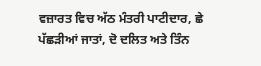ਵਜ਼ਾਰਤ ਵਿਚ ਅੱਠ ਮੰਤਰੀ ਪਾਟੀਦਾਰ, ਛੇ ਪੱਛੜੀਆਂ ਜਾਤਾਂ, ਦੋ ਦਲਿਤ ਅਤੇ ਤਿੰਨ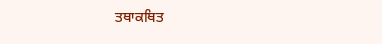ਤਥਾਕਥਿਤ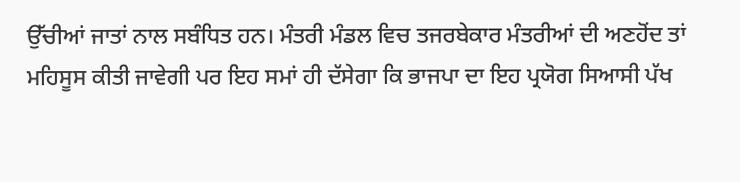ਉੱਚੀਆਂ ਜਾਤਾਂ ਨਾਲ ਸਬੰਧਿਤ ਹਨ। ਮੰਤਰੀ ਮੰਡਲ ਵਿਚ ਤਜਰਬੇਕਾਰ ਮੰਤਰੀਆਂ ਦੀ ਅਣਹੋਂਦ ਤਾਂ ਮਹਿਸੂਸ ਕੀਤੀ ਜਾਵੇਗੀ ਪਰ ਇਹ ਸਮਾਂ ਹੀ ਦੱਸੇਗਾ ਕਿ ਭਾਜਪਾ ਦਾ ਇਹ ਪ੍ਰਯੋਗ ਸਿਆਸੀ ਪੱਖ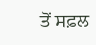ਤੋਂ ਸਫ਼ਲ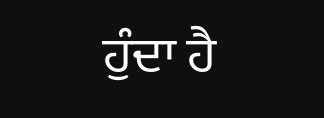ਹੁੰਦਾ ਹੈ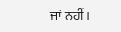ਜਾਂ ਨਹੀਂ।